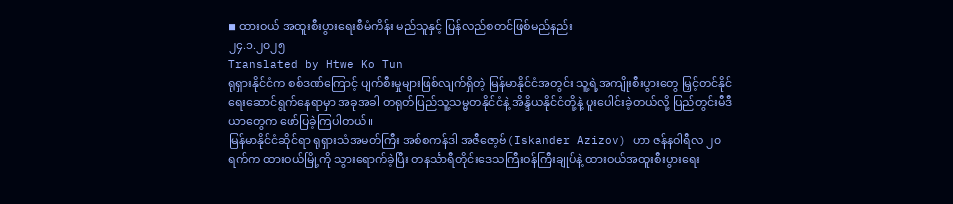◾ ထားဝယ် အထူးစီးပွားရေးစီမံကိန်း မည်သူနှင့် ပြန်လည်စတင်ဖြစ်မည်နည်း
၂၄.၁.၂၀၂၅
Translated by Htwe Ko Tun
ရုရှားနိုင်ငံက စစ်ဒဏ်ကြောင့် ပျက်စီးမှုများဖြစ်လျက်ရှိတဲ့ မြန်မာနိုင်ငံအတွင်း သူ့ရဲ့အကျိုးစီးပွားတွေ မြှင့်တင်နိုင်ရေးဆောင်ရွက်နေရာမှာ အခုအခါ တရုတ်ပြည်သူ့သမ္မတနိုင်ငံနဲ့ အိန္ဒိယနိုင်ငံတို့နဲ့ ပူးပေါင်းခဲ့တယ်လို့ ပြည်တွင်းမီဒီယာတွေက ဖော်ပြခဲ့ကြပါတယ်။
မြန်မာနိုင်ငံဆိုင်ရာ ရုရှားသံအမတ်ကြီး အစ်စကန်ဒါ အဇီဇော့ဗ်(Iskander Azizov) ဟာ ဇန်နဝါရီလ ၂၀ ရက်က ထားဝယ်မြို့ကို သွားရောက်ခဲ့ပြီး တနင်္သာရီတိုင်းဒေသကြီးဝန်ကြီးချုပ်နဲ့ ထားဝယ်အထူးစီးပွားရေး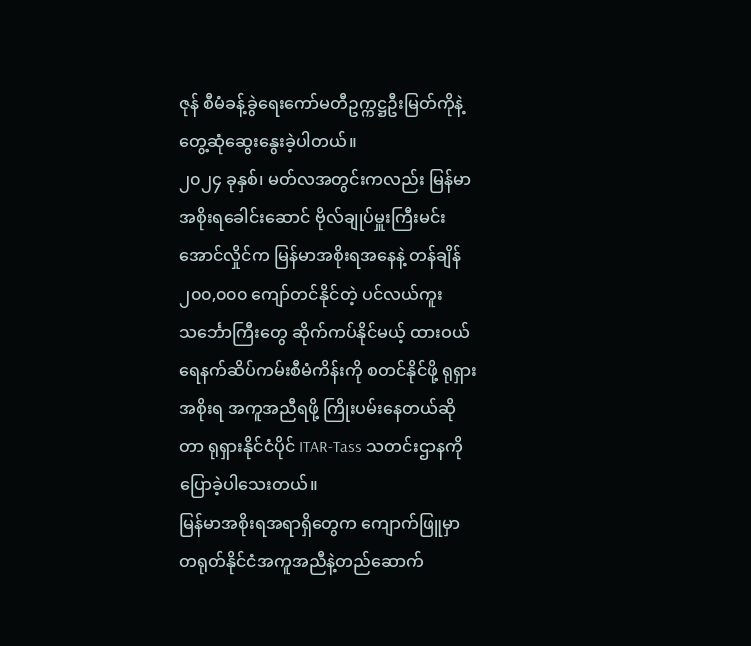ဇုန် စီမံခန့်ခွဲရေးကော်မတီဥက္ကဋ္ဌဦးမြတ်ကိုနဲ့ တွေ့ဆုံဆွေးနွေးခဲ့ပါတယ်။
၂၀၂၄ ခုနှစ်၊ မတ်လအတွင်းကလည်း မြန်မာအစိုးရခေါင်းဆောင် ဗိုလ်ချုပ်မှူးကြီးမင်းအောင်လှိုင်က မြန်မာအစိုးရအနေနဲ့ တန်ချိန် ၂၀၀,၀၀၀ ကျော်တင်နိုင်တဲ့ ပင်လယ်ကူးသင်္ဘောကြီးတွေ ဆိုက်ကပ်နိုင်မယ့် ထားဝယ်ရေနက်ဆိပ်ကမ်းစီမံကိန်းကို စတင်နိုင်ဖို့ ရုရှားအစိုးရ အကူအညီရဖို့ ကြိုးပမ်းနေတယ်ဆိုတာ ရုရှားနိုင်ငံပိုင် ITAR-Tass သတင်းဌာနကို ပြောခဲ့ပါသေးတယ်။
မြန်မာအစိုးရအရာရှိတွေက ကျောက်ဖြူမှာ တရုတ်နိုင်ငံအကူအညီနဲ့တည်ဆောက်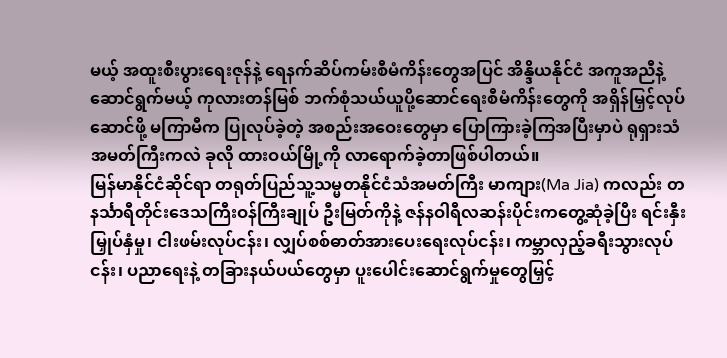မယ့် အထူးစီးပွားရေးဇုန်နဲ့ ရေနက်ဆိပ်ကမ်းစီမံကိန်းတွေအပြင် အိန္ဒိယနိုင်ငံ အကူအညီနဲ့ ဆောင်ရွက်မယ့် ကုလားတန်မြစ် ဘက်စုံသယ်ယူပို့ဆောင်ရေးစီမံကိန်းတွေကို အရှိန်မြှင့်လုပ်ဆောင်ဖို့ မကြာမီက ပြုလုပ်ခဲ့တဲ့ အစည်းအဝေးတွေမှာ ပြောကြားခဲ့ကြအပြီးမှာပဲ ရုရှားသံအမတ်ကြီးကလဲ ခုလို ထားဝယ်မြို့ကို လာရောက်ခဲ့တာဖြစ်ပါတယ်။
မြန်မာနိုင်ငံဆိုင်ရာ တရုတ်ပြည်သူ့သမ္မတနိုင်ငံသံအမတ်ကြီး မာကျား(Ma Jia) ကလည်း တနင်္သာရီတိုင်းဒေသကြီးဝန်ကြီးချုပ် ဦးမြတ်ကိုနဲ့ ဇန်နဝါရီလဆန်းပိုင်းကတွေ့ဆုံခဲ့ပြီး ရင်းနှီးမြှုပ်နှံမှု၊ ငါးဖမ်းလုပ်ငန်း၊ လျှပ်စစ်ဓာတ်အားပေးရေးလုပ်ငန်း၊ ကမ္ဘာလှည့်ခရီးသွားလုပ်ငန်း၊ ပညာရေးနဲ့ တခြားနယ်ပယ်တွေမှာ ပူးပေါင်းဆောင်ရွက်မှုတွေမြှင့်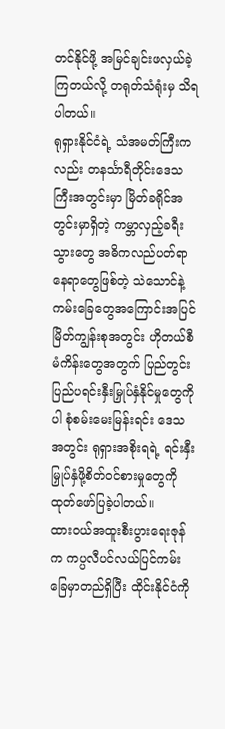တင်နိုင်ဖို့ အမြင်ချင်းဖလှယ်ခဲ့ကြတယ်လို့ တရုတ်သံရုံးမှ သိရပါတယ်။
ရုရှားနိုင်ငံရဲ့ သံအမတ်ကြီးကလည်း တနင်္သာရီတိုင်းဒေသကြီးအတွင်းမှာ မြိတ်ခရိုင်အတွင်းမှာရှိတဲ့ ကမ္ဘာလှည့်ခရီးသွားတွေ အဓိကလည်ပတ်ရာနေရာတွေဖြစ်တဲ့ သဲသောင်နဲ့ကမ်းခြေတွေအကြောင်းအပြင် မြိတ်ကျွန်းစုအတွင်း ဟိုတယ်စီမံကိန်းတွေအတွက် ပြည်တွင်းပြည်ပရင်းနှီးမြှုပ်နှံနိုင်မှုတွေကိုပါ စုံစမ်းမေးမြန်းရင်း ဒေသအတွင်း ရုရှားအစိုးရရဲ့ ရင်းနှီးမြှုပ်နှံဖို့စိတ်ဝင်စားမှုတွေကို ထုတ်ဖော်ပြခဲ့ပါတယ်။
ထားဝယ်အထူးစီးပွားရေးဇုန်က ကပ္ပလီပင်လယ်ပြင်ကမ်းခြေမှာတည်ရှိပြီး ထိုင်းနိုင်ငံကို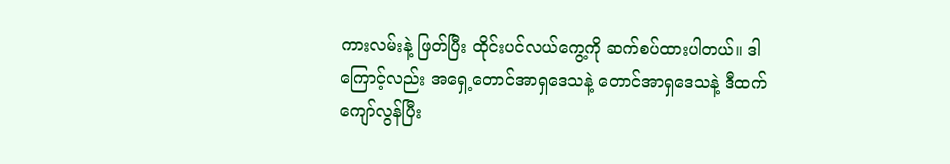ကားလမ်းနဲ့ ဖြတ်ပြီး ထိုင်းပင်လယ်ကွေ့ကို ဆက်စပ်ထားပါတယ်။ ဒါကြောင့်လည်း အရှေ့တောင်အာရှဒေသနဲ့ တောင်အာရှဒေသနဲ့ ဒီထက်ကျော်လွန်ပြီး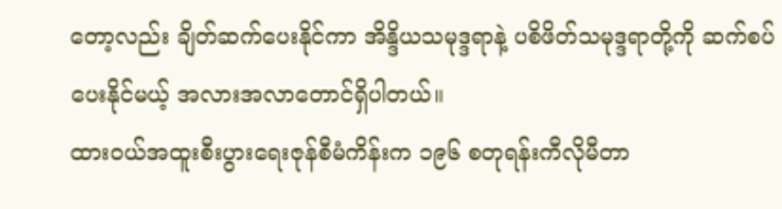တော့လည်း ချိတ်ဆက်ပေးနိုင်ကာ အိန္ဒိယသမုဒ္ဒရာနဲ့ ပစိဖိတ်သမုဒ္ဒရာတို့ကို ဆက်စပ်ပေးနိုင်မယ့် အလားအလာတောင်ရှိပါတယ်။
ထားဝယ်အထူးစီးပွားရေးဇုန်စီမံကိန်းက ၁၉၆ စတုရန်းကီလိုမီတာ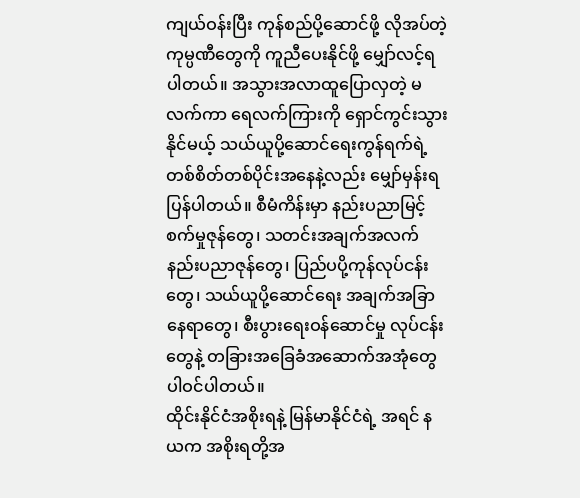ကျယ်ဝန်းပြီး ကုန်စည်ပို့ဆောင်ဖို့ လိုအပ်တဲ့ကုမ္ပဏီတွေကို ကူညီပေးနိုင်ဖို့ မျှော်လင့်ရပါတယ်။ အသွားအလာထူပြောလှတဲ့ မလက်ကာ ရေလက်ကြားကို ရှောင်ကွင်းသွားနိုင်မယ့် သယ်ယူပို့ဆောင်ရေးကွန်ရက်ရဲ့ တစ်စိတ်တစ်ပိုင်းအနေနဲ့လည်း မျှော်မှန်းရပြန်ပါတယ်။ စီမံကိန်းမှာ နည်းပညာမြင့် စက်မှုဇုန်တွေ၊ သတင်းအချက်အလက်နည်းပညာဇုန်တွေ၊ ပြည်ပပို့ကုန်လုပ်ငန်းတွေ၊ သယ်ယူပို့ဆောင်ရေး အချက်အခြာ
နေရာတွေ၊ စီးပွားရေးဝန်ဆောင်မှု လုပ်ငန်းတွေနဲ့ တခြားအခြေခံအဆောက်အအုံတွေ ပါဝင်ပါတယ်။
ထိုင်းနိုင်ငံအစိုးရနဲ့ မြန်မာနိုင်ငံရဲ့ အရင် နယက အစိုးရတို့အ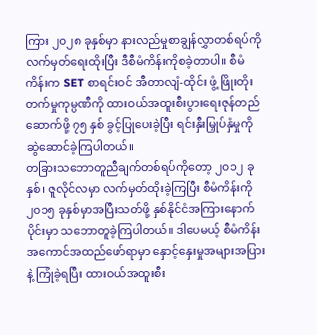ကြား ၂၀၂၈ ခုနှစ်မှာ နားလည်မှုစာချွန်လွှာတစ်ရပ်ကို လက်မှတ်ရေးထိုးပြီး ဒီစီမံကိန်းကိုစခဲ့တာပါ။ စီမံကိန်းက SET စာရင်းဝင် အီတာလျံ-ထိုင်း ဖွံ့ ဖြိုးတိုးတက်မှုကုမ္ပဏီကို ထားဝယ်အထူးစီးပွားရေးဇုန်တည်ဆောက်ဖို့ ၇၅ နှစ် ခွင့်ပြုပေးခဲ့ပြီး ရင်းနှီးမြှုပ်နှံမှုကို ဆွဲဆောင်ခဲ့ကြပါတယ်။
တခြားသဘောတူညီချက်တစ်ရပ်ကိုတော့ ၂၀၁၂ ခုနှစ်၊ ဇူလိုင်လမှာ လက်မှတ်ထိုးခဲ့ကြပြီး စီမံကိန်းကို ၂၀၁၅ ခုနှစ်မှာအပြီးသတ်ဖို့ နှစ်နိုင်ငံအကြားနောက်ပိုင်းမှာ သဘောတူခဲ့ကြပါတယ်။ ဒါပေမယ့် စီမံကိန်းအကောင်အထည်ဖော်ရာမှာ နှောင့်နှေးမှုအများအပြားနဲ့ ကြုံခဲ့ရပြီး ထားဝယ်အထူးစီး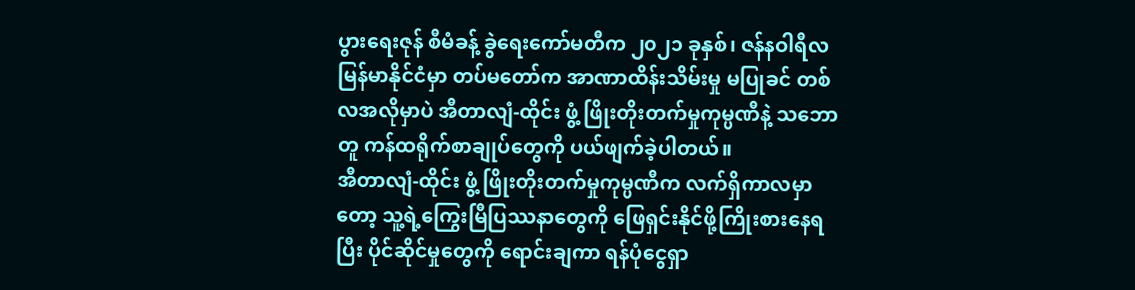ပွားရေးဇုန် စီမံခန့် ခွဲရေးကော်မတီက ၂၀၂၁ ခုနှစ်၊ ဇန်နဝါရီလ မြန်မာနိုင်ငံမှာ တပ်မတော်က အာဏာထိန်းသိမ်းမှု မပြုခင် တစ်လအလိုမှာပဲ အီတာလျံ-ထိုင်း ဖွံ့ ဖြိုးတိုးတက်မှုကုမ္ပဏီနဲ့ သဘောတူ ကန်ထရိုက်စာချုပ်တွေကို ပယ်ဖျက်ခဲ့ပါတယ်။
အီတာလျံ-ထိုင်း ဖွံ့ ဖြိုးတိုးတက်မှုကုမ္ပဏီက လက်ရှိကာလမှာတော့ သူ့ရဲ့ကြွေးမြီပြဿနာတွေကို ဖြေရှင်းနိုင်ဖို့ကြိုးစားနေရပြီး ပိုင်ဆိုင်မှုတွေကို ရောင်းချကာ ရန်ပုံငွေရှာ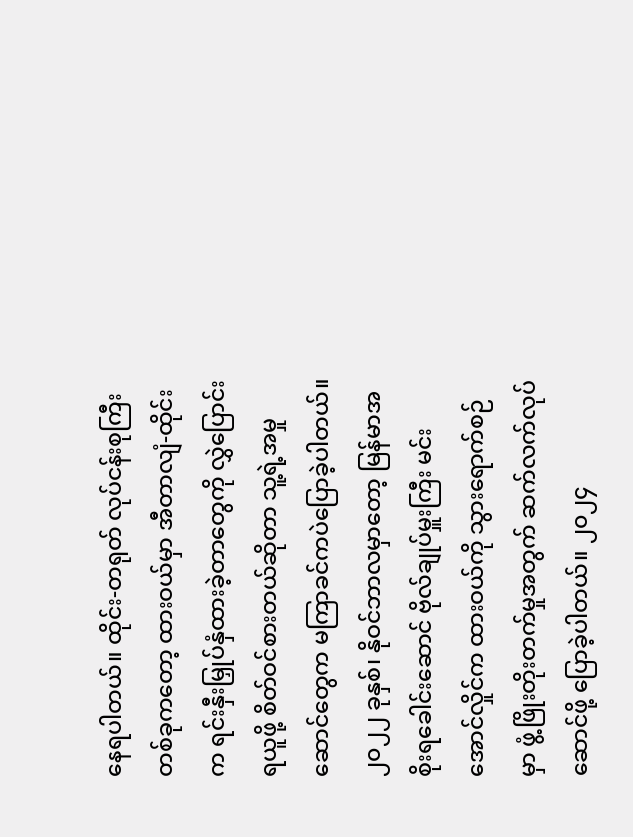နေရပါတယ်။ ထိုင်း-တရုတ် လုပ်ငန်းစုကြီးတစ်ခုကတော့ ထားဝယ်မှာ အီတာလျံ-ထိုင်းက ရင်းနှီးမြှုပ်နှံထားခဲ့တာတွေကို လွှဲပြောင်းရယူဖို့ စိတ်ဝင်စားတယ်ဆိုတာ သူ့ရဲ့အမှုဆောင်တွေက မကြာခင်ကပဲပြောခဲ့ပါတယ်။
၂၀၂၂ ခုနှစ်၊ နိုဝင်ဘာလမှာတော့ မြန်မာအစိုးရခေါင်းဆောင် ဗိုလ်ချုပ်မှူးကြီး မင်းအောင်လှိုင်က ထားဝယ်ကို သွားရောက်စဉ်မှာ ဖွံ့ဖြိုးတိုးတက်မှုအတွက် ဆက်လက်လုပ်ဆောင်ဖို့ ပြောခဲ့ပါတယ်။ ၂၀၂၄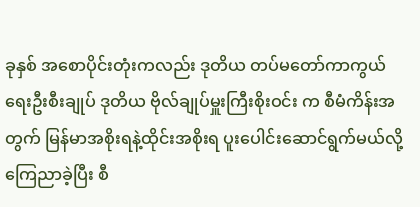ခုနှစ် အစောပိုင်းတုံးကလည်း ဒုတိယ တပ်မတော်ကာကွယ်ရေးဦးစီးချုပ် ဒုတိယ ဗိုလ်ချုပ်မှူးကြီးစိုးဝင်း က စီမံကိန်းအတွက် မြန်မာအစိုးရနဲ့ထိုင်းအစိုးရ ပူးပေါင်းဆောင်ရွက်မယ်လို့ကြေညာခဲ့ပြီး စီ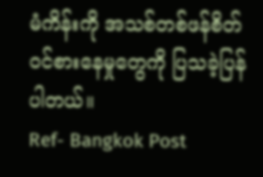မံကိန်းကို အသစ်တစ်ဖန်စိတ်ဝင်စားနေမှုတွေကို ပြသခဲ့ပြန်ပါတယ်။
Ref- Bangkok Post